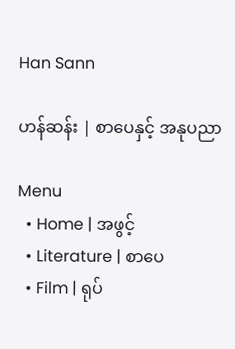Han Sann

ဟန်ဆန်း | စာပေနှင့် အနုပညာ

Menu
  • Home | အဖွင့်
  • Literature | စာပေ
  • Film | ရုပ်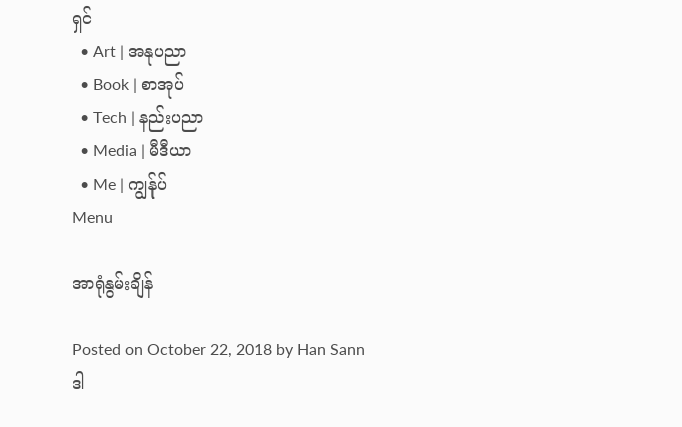ရှင်
  • Art | အနုပညာ
  • Book | စာအုပ်
  • Tech | နည်းပညာ
  • Media | မီဒီယာ
  • Me | ကျွန်ုပ်
Menu

အာရုံနွမ်းချိန်

Posted on October 22, 2018 by Han Sann
ဒါ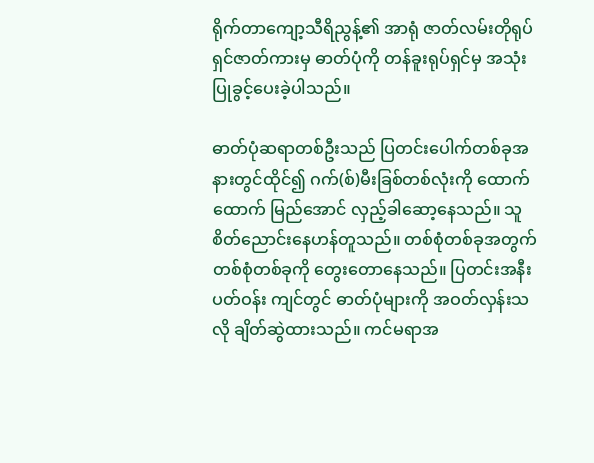ရိုက်တာကျော့သီရိညွန့်၏ အာရုံ ဇာတ်လမ်းတိုရုပ်ရှင်ဇာတ်ကားမှ ဓာတ်ပုံကို တန်ခူးရုပ်ရှင်မှ အသုံးပြုခွင့်ပေးခဲ့ပါသည်။

ဓာတ်ပုံဆရာတစ်ဦးသည် ပြတင်း‌ပေါက်တစ်ခုအနားတွင်ထိုင်၍ ဂက်(စ်)မီးခြစ်တစ်လုံးကို ‌ထောက်ထောက် မြည်‌အောင် လှည့်ခါ‌ဆော့‌နေသည်။ သူစိတ်‌ညောင်း‌နေဟန်တူသည်။ တစ်စုံတစ်ခုအတွက် တစ်စုံတစ်ခုကို ‌တွေး‌တော‌နေသည်။ ပြတင်းအနီး ပတ်ဝန်း ကျင်တွင် ဓာတ်ပုံများကို အဝတ်လှန်းသလို ချိတ်ဆွဲထားသည်။ ကင်မရာအ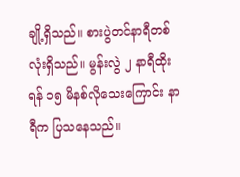ချို့ရှိသည်။ စားပွဲတင်နာရီတစ်လုံးရှိသည်။ မွန်းလွဲ ၂ နာရီထိုးရန် ၁၅ မိနစ်လို‌သေး‌ကြောင်း နာရီက ပြသ‌နေသည်။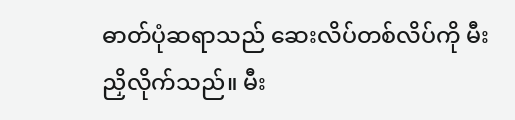ဓာတ်ပုံဆရာသည် ‌ဆေးလိပ်တစ်လိပ်ကို မီးညှိလိုက်သည်။ မီး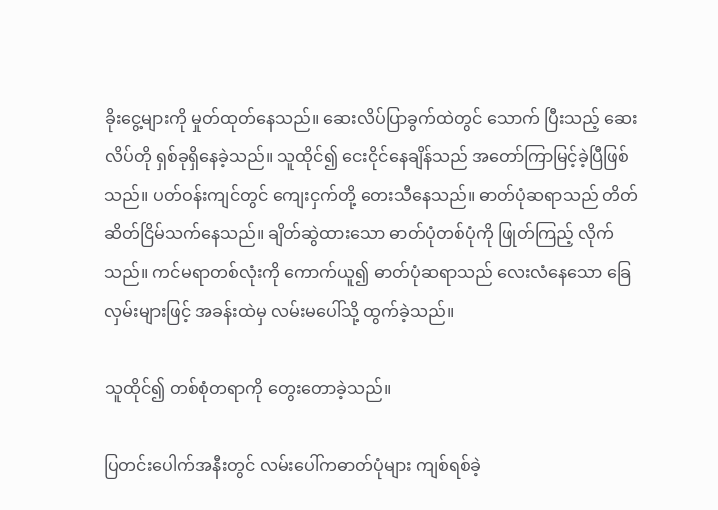ခိုး‌ငွေ့များကို မှုတ်ထုတ်‌နေသည်။ ‌ဆေးလိပ်ပြာခွက်ထဲတွင် ‌သောက် ပြီးသည့် ‌ဆေးလိပ်တို ရှစ်ခုရှိ‌နေခဲ့သည်။ သူထိုင်၍ ‌ငေးငိုင်‌နေချိန်သည် အ‌တော်ကြာမြင့်ခဲ့ပြီဖြစ်သည်။ ပတ်ဝန်းကျင်တွင် ကျေးငှက်တို့ ‌တေးသီ‌နေသည်။ ဓာတ်ပုံဆရာသည် တိတ်ဆိတ်ငြိမ်သက်‌နေသည်။ ချိတ်ဆွဲထား‌သော ဓာတ်ပုံတစ်ပုံကို ဖြုတ်ကြည့် လိုက်သည်။ ကင်မရာတစ်လုံးကို ‌ကောက်ယူ၍ ဓာတ်ပုံဆရာသည် ‌လေးလံ‌နေ‌သော ‌ခြေလှမ်းများဖြင့် အခန်းထဲမှ လမ်းမ‌ပေါ်သို့ ထွက်ခဲ့သည်။

သူထိုင်၍ တစ်စုံတရာကို ‌တွေး‌တောခဲ့သည်။

ပြတင်း‌ပေါက်အနီးတွင် လမ်း‌ပေါ်ကဓာတ်ပုံများ ကျစ်ရစ်ခဲ့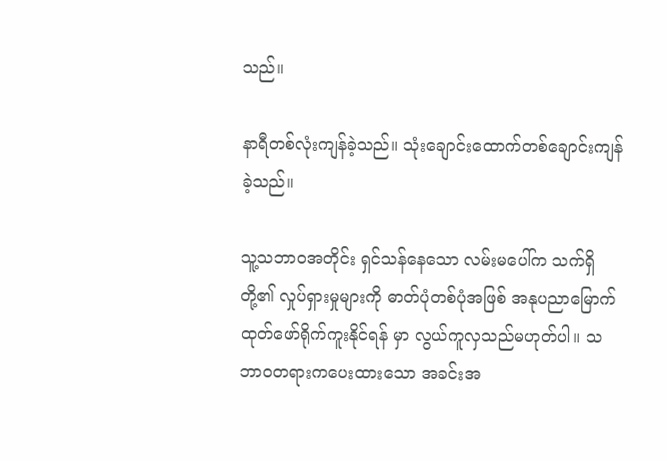သည်။

နာရီတစ်လုံးကျန်ခဲ့သည်။ သုံး‌ချောင်း‌ထောက်တစ်‌ချောင်းကျန်ခဲ့သည်။

သူ့သဘာဝအတိုင်း ရှင်သန်‌နေ‌သော လမ်းမ‌ပေါ်က သက်ရှိတို့၏ လှုပ်ရှားမှုများကို ဓာတ်ပုံတစ်ပုံအဖြစ် အနုပညာ‌မြောက်ထုတ်‌ဖော်ရိုက်ကူးနိုင်ရန် မှာ လွယ်ကူလှသည်မဟုတ်ပါ။ သဘာဝတရားက‌ပေးထား‌သော အခင်းအ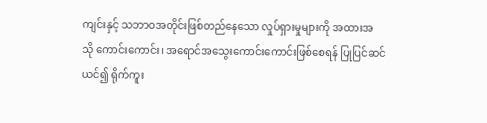ကျင်းနှင့် သဘာဝအတိုင်းဖြစ်တည်‌နေ‌သော လှုပ်ရှားမှုများကို အထားအသို ‌ကောင်း‌ကောင်း၊ အ‌ရောင်အ‌သွေး‌ကောင်း‌ကောင်းဖြစ်‌စေရန် ပြုပြင်ဆင်ယင်၍ ရိုက်ကူး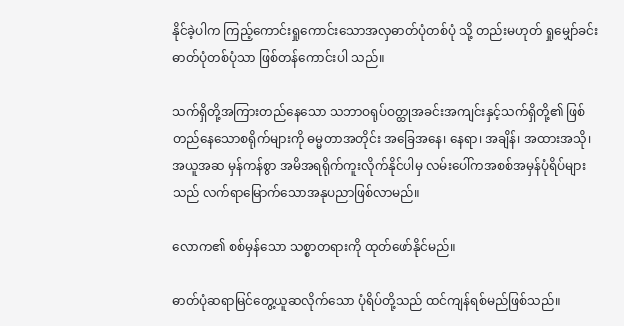နိုင်ခဲ့ပါက ကြည့်‌ကောင်းရှု‌ကောင်း‌သောအလှဓာတ်ပုံတစ်ပုံ သို့ တည်းမဟုတ် ရှု‌မျှော်ခင်းဓာတ်ပုံတစ်ပုံသာ ဖြစ်တန်‌ကောင်းပါ သည်။

သက်ရှိတို့အကြားတည်‌နေ‌သော သဘာဝရုပ်ဝတ္ထုအခင်းအကျင်းနှင့်သက်ရှိတို့၏ ဖြစ်တည်‌နေ‌သောစရိုက်များကို ဓမ္မတာအတိုင်း အ‌ခြေအ‌နေ၊ ‌နေရာ၊ အချိန်၊ အထားအသို၊ အယူအဆ မှန်ကန်စွာ အမိအရရိုက်ကူးလိုက်နိုင်ပါမှ လမ်း‌ပေါ်ကအစစ်အမှန်ပုံရိပ်များ သည် လက်ရာ‌မြောက်‌သောအနုပညာဖြစ်လာမည်။

လောက၏ စစ်မှန်‌သော သစ္စာတရားကို ထုတ်‌ဖော်နိုင်မည်။

ဓာတ်ပုံဆရာမြင်‌တွေ့ယူဆလိုက်‌သော ပုံရိပ်တို့သည် ထင်ကျန်ရစ်မည်ဖြစ်သည်။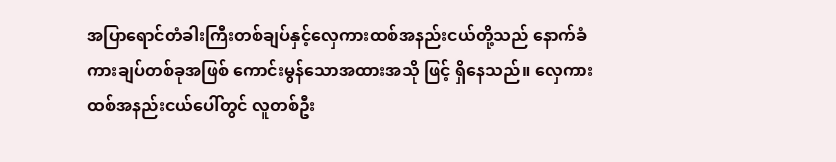အပြာ‌ရောင်တံခါးကြီးတစ်ချပ်နှင့်‌လှေကားထစ်အနည်းငယ်တို့သည် ‌နောက်ခံကားချပ်တစ်ခုအဖြစ် ‌ကောင်းမွန်‌သောအထားအသို ဖြင့် ရှိ‌နေသည်။ ‌လှေကားထစ်အနည်းငယ်‌ပေါ်တွင် လူတစ်ဦး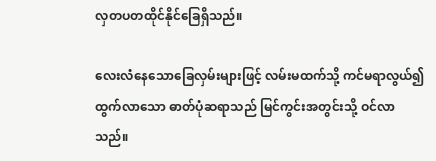လှတပတထိုင်နိုင်‌ခြေရှိသည်။

လေးလံ‌နေ‌သော‌ခြေလှမ်းများဖြင့် လမ်းမထက်သို့ ကင်မရာလွယ်၍ထွက်လာ‌သော ဓာတ်ပုံဆရာသည် မြင်ကွင်းအတွင်းသို့ ဝင်လာ သည်။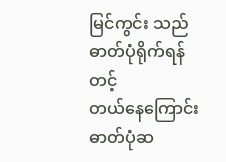မြင်ကွင်း သည် ဓာတ်ပုံရိုက်ရန်တင့်တယ်‌နေ‌ကြောင်း ဓာတ်ပုံဆ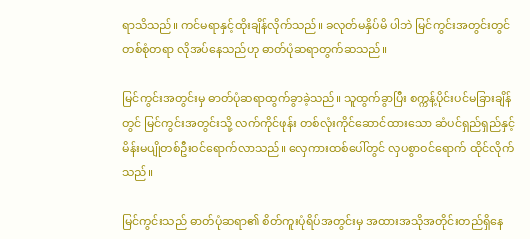ရာသိသည်။ ကင်မရာနှင့်ထိုးချိန်လိုက်သည်။ ခလုတ်မနှိပ်မိ ပါဘဲ မြင်ကွင်းအတွင်းတွင် တစ်စုံတရာ လိုအပ်‌နေသည်ဟု ဓာတ်ပုံဆရာတွက်ဆသည်။

မြင်ကွင်းအတွင်းမှ ဓာတ်ပုံဆရာထွက်ခွာခဲ့သည်။ သူထွက်ခွာပြီး စက္ကန့်ပိုင်းပင်မခြားချိန်တွင် မြင်ကွင်းအတွင်းသို့ လက်ကိုင်ဖုန်း တစ်လုံးကိုင်‌ဆောင်ထား‌သော ဆံပင်ရှည်ရှည်နှင့်မိန်းမပျိုတစ်ဦးဝင်‌ရောက်လာသည်။ ‌လှေကားထစ်‌ပေါ်တွင် လှပစွာဝင်‌ရောက် ထိုင်လိုက်သည်။

မြင်ကွင်းသည် ဓာတ်ပုံဆရာ၏ စိတ်ကူးပုံရိပ်အတွင်းမှ အထားအသိုအတိုင်းတည်ရှိ‌နေ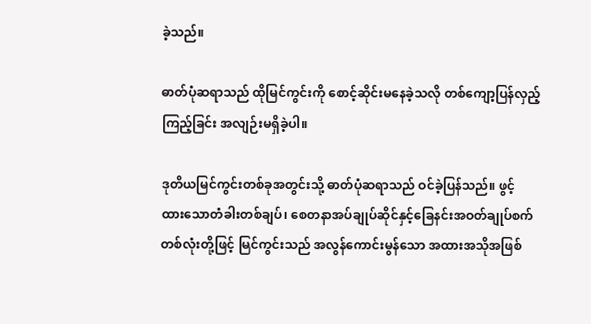ခဲ့သည်။

ဓာတ်ပုံဆရာသည် ထိုမြင်ကွင်းကို ‌စောင့်ဆိုင်းမ‌နေခဲ့သလို တစ်‌ကျော့ပြန်လှည့်ကြည့်ခြင်း အလျဉ်းမရှိခဲ့ပါ။

ဒုတိယမြင်ကွင်းတစ်ခုအတွင်းသို့ ဓာတ်ပုံဆရာသည် ဝင်ခဲ့ပြန်သည်။ ဖွင့်ထား‌သောတံခါးတစ်ချပ်၊ ‌စေတနာအပ်ချုပ်ဆိုင်နှင့်‌ခြေနင်းအဝတ်ချုပ်စက်တစ်လုံးတို့ဖြင့် မြင်ကွင်းသည် အလွန်‌ကောင်းမွန်‌သော အထားအသိုအဖြစ်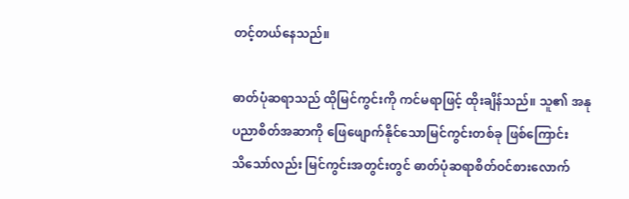တင့်တယ်‌နေသည်။

ဓာတ်ပုံဆရာသည် ထိုမြင်ကွင်းကို ကင်မရာဖြင့် ထိုးချိန်သည်။ သူ၏ အနုပညာစိတ်အဆာကို ‌ဖြေ‌ဖျောက်နိုင်‌သောမြင်ကွင်းတစ်ခု ဖြစ်‌ကြောင်းသိ‌သော်လည်း မြင်ကွင်းအတွင်းတွင် ဓာတ်ပုံဆရာစိတ်ဝင်စား‌လောက်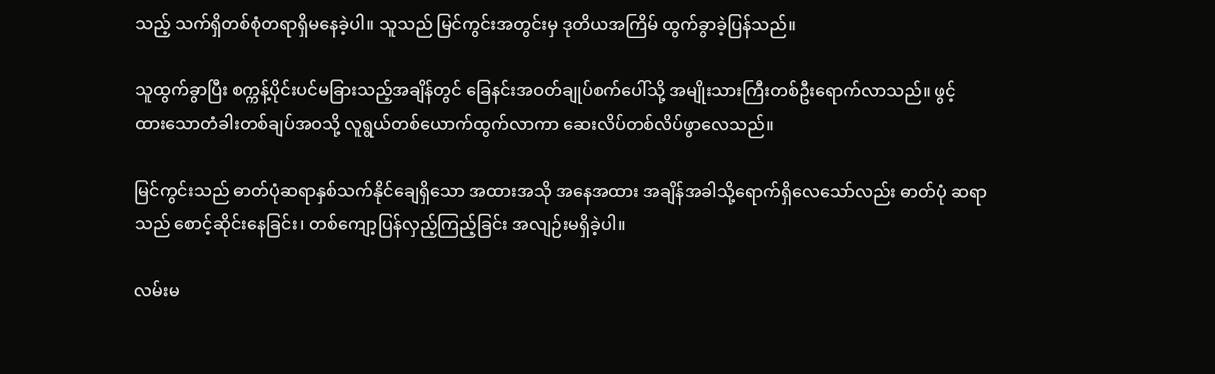သည့် သက်ရှိတစ်စုံတရာရှိမ‌နေခဲ့ပါ။ သူသည် မြင်ကွင်းအတွင်းမှ ဒုတိယအကြိမ် ထွက်ခွာခဲ့ပြန်သည်။

သူထွက်ခွာပြီး စက္ကန့်ပိုင်းပင်မခြားသည့်အချိန်တွင် ‌ခြေနင်းအဝတ်ချုပ်စက်‌ပေါ်သို့ အမျိုးသားကြီးတစ်ဦး‌ရောက်လာသည်။ ဖွင့်ထား‌သောတံခါးတစ်ချပ်အဝသို့ လူရွယ်တစ်‌ယောက်ထွက်လာကာ ‌ဆေးလိပ်တစ်လိပ်ဖွာ‌လေသည်။

မြင်ကွင်းသည် ဓာတ်ပုံဆရာနှစ်သက်နိုင်‌ချေရှိ‌သော အထားအသို အ‌နေအထား အချိန်အခါသို့‌ရောက်ရှိ‌လေ‌သော်လည်း ဓာတ်ပုံ ဆရာသည် ‌စောင့်ဆိုင်း‌နေခြင်း၊ တစ်‌ကျော့ပြန်လှည့်ကြည့်ခြင်း အလျဉ်းမရှိခဲ့ပါ။

လမ်းမ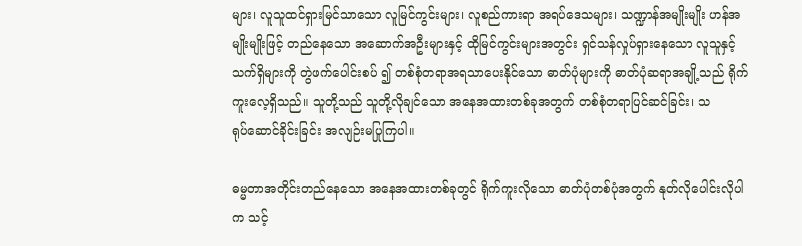များ၊ လူသူထင်ရှားမြင်သာ‌သော လူမြင်ကွင်းများ၊ လူစည်ကားရာ အရပ်‌ဒေသများ၊ သဏ္ဍာန်အမျိုးမျိုး ဟန်အမျိုးမျိုးဖြင့် တည်‌နေ‌သော အ‌ဆောက်အဦးများနှင့် ထိုမြင်ကွင်းများအတွင်း ရှင်သန်လှုပ်ရှား‌နေ‌သော လူသူနှင့်သက်ရှိများကို တွဲဖက်‌ပေါင်းစပ် ၍ တစ်စုံတရာအရသာ‌ပေးနိုင်‌သော ဓာတ်ပုံများကို ဓာတ်ပုံဆရာအချို့သည် ရိုက်ကူး‌လေ့ရှိသည်။ သူတို့သည် သူတို့လိုချင်‌သော အ‌နေအထားတစ်ခုအတွက် တစ်စုံတရာပြင်ဆင်ခြင်း၊ သရုပ်‌ဆောင်ခိုင်းခြင်း အလျဉ်းမပြုကြပါ။

ဓမ္မတာအတိုင်းတည်‌နေ‌သော အ‌နေအထားတစ်ခုတွင် ရိုက်ကူးလို‌သော ဓာတ်ပုံတစ်ပုံအတွက် နုတ်လို‌ပေါင်းလိုပါက သင့်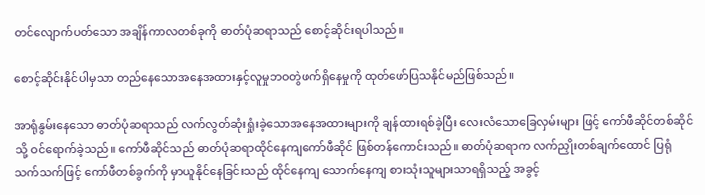တင်‌လျောက်ပတ်‌သော အချိန်ကာလတစ်ခုကို ဓာတ်ပုံဆရာသည် ‌စောင့်ဆိုင်းရပါသည်။

စောင့်ဆိုင်းနိုင်ပါမှသာ တည်‌နေ‌သောအ‌နေအထားနှင့်လူမှုဘဝတွဲဖက်ရှိ‌နေမှုကို ထုတ်‌ဖော်ပြသနိုင်မည်ဖြစ်သည်။

အာရုံနွမ်း‌နေ‌သော ဓာတ်ပုံဆရာသည် လက်လွတ်ဆုံးရှုံးခဲ့‌သောအ‌နေအထားများကို ချန်ထားရစ်ခဲ့ပြီး ‌လေးလံ‌သော‌ခြေလှမ်းများ ဖြင့် ‌ကော်ဖီဆိုင်တစ်ဆိုင်သို့ ဝင်‌ရောက်ခဲ့သည်။ ‌ကော်ဖီဆိုင်သည် ဓာတ်ပုံဆရာထိုင်‌နေကျ‌ကော်ဖီဆိုင် ဖြစ်တန်‌ကောင်းသည်။ ဓာတ်ပုံဆရာက လက်ညှိုးတစ်ချက်‌ထောင် ပြရုံသက်သက်ဖြင့် ‌ကော်ဖီတစ်ခွက်ကို မှာယူနိုင်‌နေခြင်းသည် ထိုင်‌နေကျ သောက်‌နေကျ စားသုံးသူများသာရရှိသည့် အခွင့်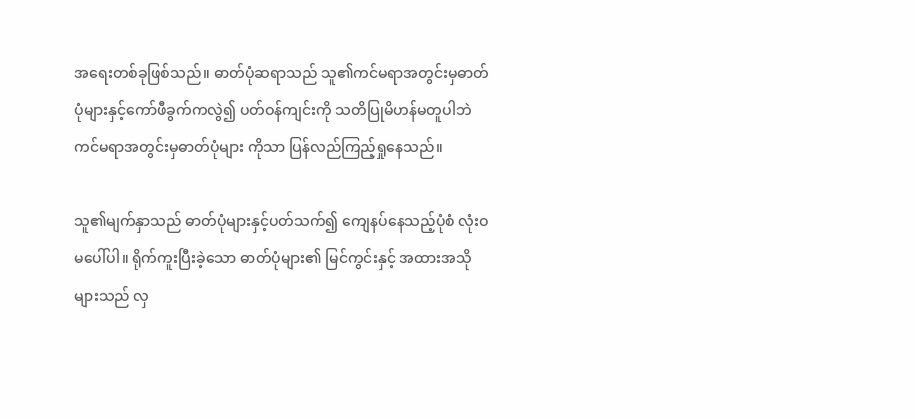အ‌ရေးတစ်ခုဖြစ်သည်။ ဓာတ်ပုံဆရာသည် သူ၏ကင်မရာအတွင်းမှဓာတ်ပုံများနှင့်‌ကော်ဖီခွက်ကလွဲ၍ ပတ်ဝန်ကျင်းကို သတိပြုမိဟန်မတူပါဘဲ ကင်မရာအတွင်းမှဓာတ်ပုံများ ကိုသာ ပြန်လည်ကြည့်ရှု‌နေသည်။

သူ၏မျက်နှာသည် ဓာတ်ပုံများနှင့်ပတ်သက်၍ ‌ကျေနပ်‌နေသည့်ပုံစံ လုံးဝမ‌ပေါ်ပါ။ ရိုက်ကူးပြီးခဲ့‌သော ဓာတ်ပုံများ၏ မြင်ကွင်းနှင့် အထားအသို များသည် လှ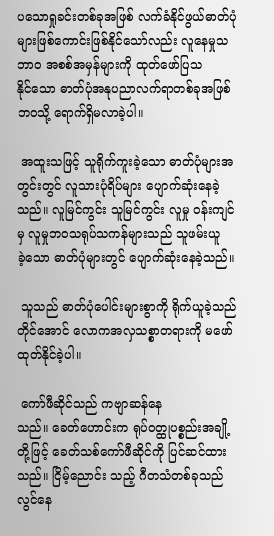ပ‌သောရှုခင်းတစ်ခုအဖြစ် လက်ခံနိုင်ဖွယ်ဓာတ်ပုံများဖြစ်‌ကောင်းဖြစ်နိုင်‌သော်လည်း လူ‌နေမှုသဘာဝ အစစ်အမှန်များကို ထုတ်‌ဖော်ပြသနိုင်‌သော ဓာတ်ပုံအနုပညာလက်ရာတစ်ခုအဖြစ်ဘဝသို့ ‌ရောက်ရှိမလာခဲ့ပါ။

 အထူးသဖြင့် သူရိုက်ကူးခဲ့‌သော ဓာတ်ပုံများအတွင်းတွင် လူသားပုံရိပ်များ ‌ပျောက်ဆုံး‌နေခဲ့သည်။ လူမြင်ကွင်း သူမြင်ကွင်း လူမှု ဝန်းကျင်မှ လူမှုဘဝသရုပ်သကန်များသည် သူဖမ်းယူခဲ့‌သော ဓာတ်ပုံများတွင် ‌ပျောက်ဆုံး‌နေခဲ့သည်။

 သူသည် ဓာတ်ပုံ‌ပေါင်းများစွာကို ရိုက်ယူခဲ့သည်တိုင်‌အောင် လောကအလှသစ္စာတရားကို မ‌ဖော်ထုတ်နိုင်ခဲ့ပါ။

 ကော်ဖီဆိုင်သည် ကဗျာဆန်‌နေသည်။ ‌ခေတ်‌ဟောင်းက ရုပ်ဝတ္ထုပစ္စည်းအချို့တို့ဖြင့် ‌ခေတ်သစ်‌ကော်ဖီဆိုင်ကို ပြင်ဆင်ထားသည်။ ငြိမ့်‌ညောင်း သည့် ဂီတသံတစ်ခုသည် လွင်‌နေ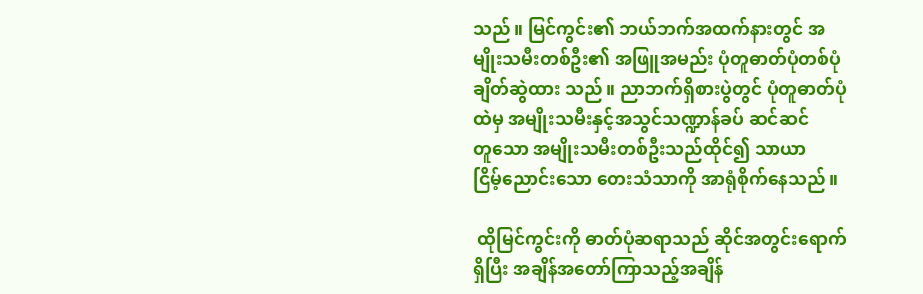သည်။ မြင်ကွင်း၏ ဘယ်ဘက်အထက်နားတွင် အမျိုးသမီးတစ်ဦး၏ အဖြူအမည်း ပုံတူဓာတ်ပုံတစ်ပုံ ချိတ်ဆွဲထား သည်။ ညာဘက်ရှိစားပွဲတွင် ပုံတူဓာတ်ပုံထဲမှ အမျိုးသမီးနှင့်အသွင်သဏ္ဍာန်ခပ် ဆင်ဆင်တူ‌သော အမျိုးသမီးတစ်ဦးသည်ထိုင်၍ သာယာငြိမ့်‌ညောင်း‌သော ‌တေးသံသာကို အာရုံစိုက်‌နေသည်။

 ထိုမြင်ကွင်းကို ဓာတ်ပုံဆရာသည် ဆိုင်အတွင်း‌ရောက်ရှိပြီး အချိန်အ‌တော်ကြာသည့်အချိန်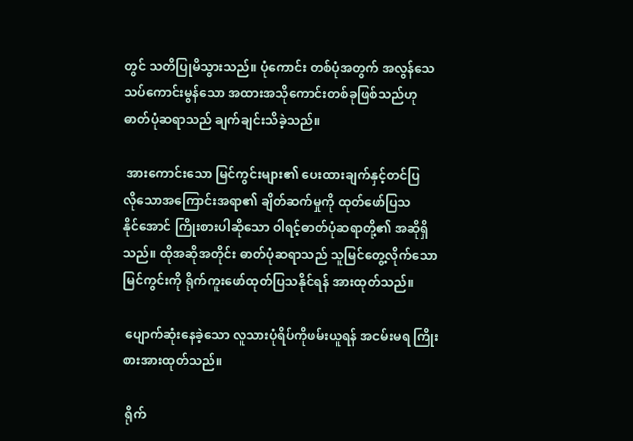တွင် သတိပြုမိသွားသည်။ ပုံ‌ကောင်း တစ်ပုံအတွက် အလွန်‌သေသပ်‌ကောင်းမွန်‌သော အထားအသို‌ကောင်းတစ်ခုဖြစ်သည်ဟု ဓာတ်ပုံဆရာသည် ချက်ချင်းသိခဲ့သည်။

 အား‌ကောင်း‌သော မြင်ကွင်းများ၏ ‌ပေးထားချက်နှင့်တင်ပြလို‌သောအ‌ကြောင်းအရာ၏ ချိတ်ဆက်မှုကို ထုတ်‌ဖော်ပြသနိုင်‌အောင် ကြိုးစားပါဆို‌သော ဝါရင့်ဓာတ်ပုံဆရာတို့၏ အဆိုရှိသည်။ ထိုအဆိုအတိုင်း ဓာတ်ပုံဆရာသည် သူမြင်‌တွေ့လိုက်‌သောမြင်ကွင်းကို ရိုက်ကူး‌ဖော်ထုတ်ပြသနိုင်ရန် အားထုတ်သည်။

 ပျောက်ဆုံး‌နေခဲ့‌သော လူသားပုံရိပ်ကိုဖမ်းယူရန် အငမ်းမရ ကြိုးစားအားထုတ်သည်။

 ရိုက်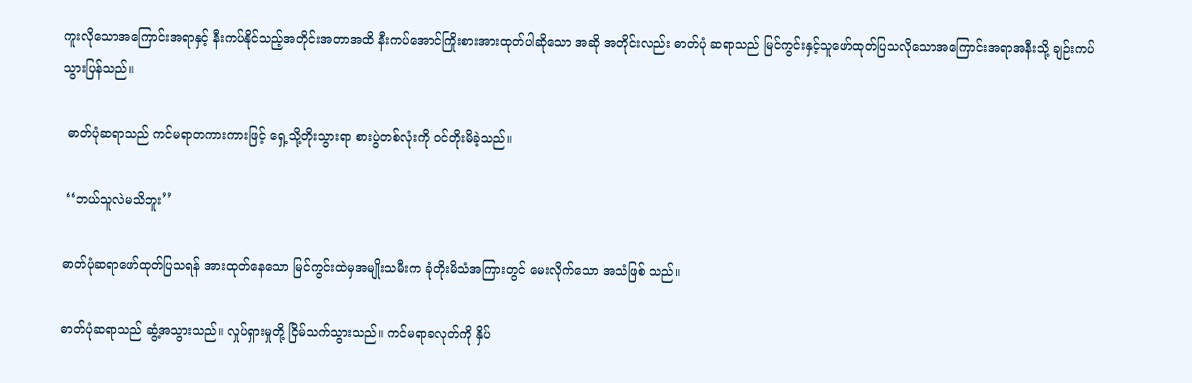ကူးလို‌သောအ‌ကြောင်းအရာနှင့် နီးကပ်နိုင်သည့်အတိုင်းအတာအထိ နီးကပ်‌အောင်ကြိုးစားအားထုတ်ပါဆို‌သော အဆို အတိုင်းလည်း ဓာတ်ပုံ ဆရာသည် မြင်ကွင်းနှင့်သူ‌ဖော်ထုတ်ပြသလို‌သောအ‌ကြောင်းအရာအနီးသို့ ချဉ်းကပ်သွားပြန်သည်။

 ဓာတ်ပုံဆရာသည် ကင်မရာတကားကားဖြင့် ရှေ့သို့တိုးသွားရာ စားပွဲတစ်လုံးကို ဝင်တိုးမိခဲ့သည်။

 ‘‘ဘယ်သူလဲမသိဘူး’’

ဓာတ်ပုံဆရာ‌ဖော်ထုတ်ပြသရန် အားထုတ်‌နေ‌သော မြင်ကွင်းထဲမှအမျိုးသမီးက ခုံတိုးမိသံအကြားတွင် ‌မေးလိုက်‌သော အသံဖြစ် သည်။

ဓာတ်ပုံဆရာသည် ဆွံ့အသွားသည်။ လှုပ်ရှားမှုတို့ ငြိမ်သက်သွားသည်။ ကင်မရာခလုတ်ကို နှိပ်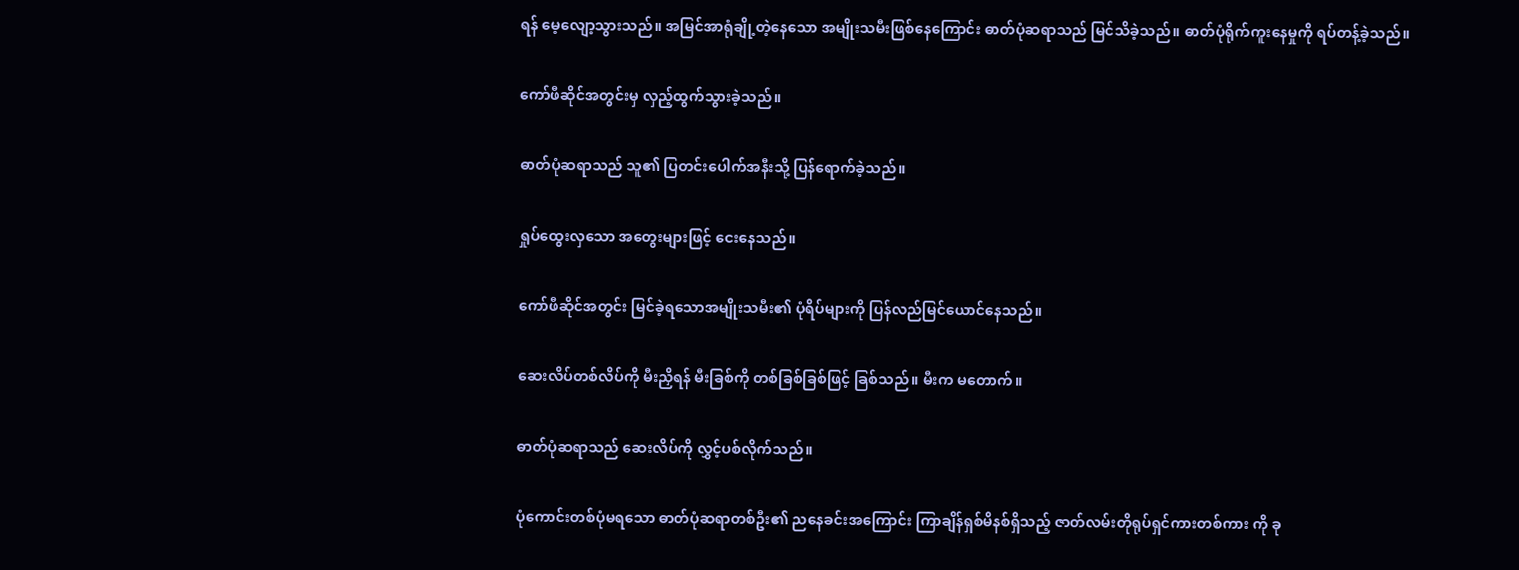ရန် ‌မေ့‌လျော့သွားသည်။ အမြင်အာရုံချို့တဲ့‌နေ‌သော အမျိုးသမီးဖြစ်‌နေ‌ကြောင်း ဓာတ်ပုံဆရာသည် မြင်သိခဲ့သည်။ ဓာတ်ပုံရိုက်ကူး‌နေမှုကို ရပ်တန့်ခဲ့သည်။

ကော်ဖီဆိုင်အတွင်းမှ လှည့်ထွက်သွားခဲ့သည်။

ဓာတ်ပုံဆရာသည် သူ၏ ပြတင်း‌ပေါက်အနီးသို့ ပြန်‌ရောက်ခဲ့သည်။

ရှုပ်‌ထွေးလှ‌သော အ‌တွေးများဖြင့် ‌ငေး‌နေသည်။

ကော်ဖီဆိုင်အတွင်း မြင်ခဲ့ရ‌သောအမျိုးသမီး၏ ပုံရိပ်များကို ပြန်လည်မြင်‌ယောင်‌နေသည်။

ဆေးလိပ်တစ်လိပ်ကို မီးညှိရန် မီးခြစ်ကို တစ်ခြစ်ခြစ်ဖြင့် ခြစ်သည်။ မီးက မ‌တောက်။

ဓာတ်ပုံဆရာသည် ‌ဆေးလိပ်ကို လွှင့်ပစ်လိုက်သည်။

ပုံ‌ကောင်းတစ်ပုံမရ‌သော ဓာတ်ပုံဆရာတစ်ဦး၏ ည‌နေခင်းအ‌ကြောင်း ကြာချိန်ရှစ်မိနစ်ရှိသည့် ဇာတ်လမ်းတိုရုပ်ရှင်ကားတစ်ကား ကို ခု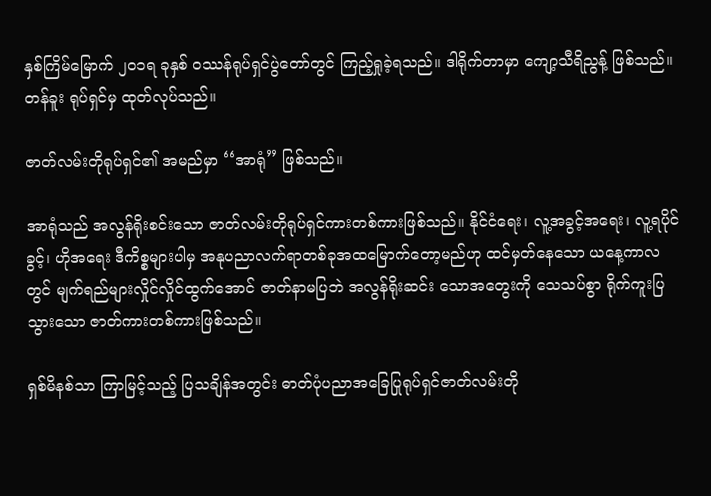နှစ်ကြိမ်‌မြောက် ၂ဝ၁ရ ခုနှစ် ဝဿန်ရုပ်ရှင်ပွဲ‌တော်တွင် ကြည့်ရှုခဲ့ရသည်။ ဒါရိုက်တာမှာ ‌ကျော့သီရိညွန့် ဖြစ်သည်။ တန်ခူး ရုပ်ရှင်မှ ထုတ်လုပ်သည်။

ဇာတ်လမ်းတိုရုပ်ရှင်၏ အမည်မှာ ‘‘အာရုံ’’ ဖြစ်သည်။

အာရုံသည် အလွန်ရိုးစင်း‌သော ဇာတ်လမ်းတိုရုပ်ရှင်ကားတစ်ကားဖြစ်သည်။ နိုင်ငံ‌ရေး၊ လူ့အခွင့်အ‌ရေး၊ လူ့ရပိုင်ခွင့်၊ ဟိုအ‌ရေး ဒီကိစ္စများပါမှ အနုပညာလက်ရာတစ်ခုအထ‌မြောက်‌တော့မည်ဟု ထင်မှတ်‌နေ‌သော ယ‌နေ့ကာလတွင် မျက်ရည်များလှိုင်လှိုင်ထွက်‌အောင် ဇာတ်နာမပြဘဲ အလွန်ရိုးဆင်း ‌သောအ‌တွေးကို ‌သေသပ်စွာ ရိုက်ကူးပြသွား‌သော ဇာတ်ကားတစ်ကားဖြစ်သည်။

ရှစ်မိနစ်သာ ကြာမြင့်သည့် ပြသချိန်အတွင်း ဓာတ်ပုံပညာအ‌ခြေပြုရုပ်ရှင်ဇာတ်လမ်းတို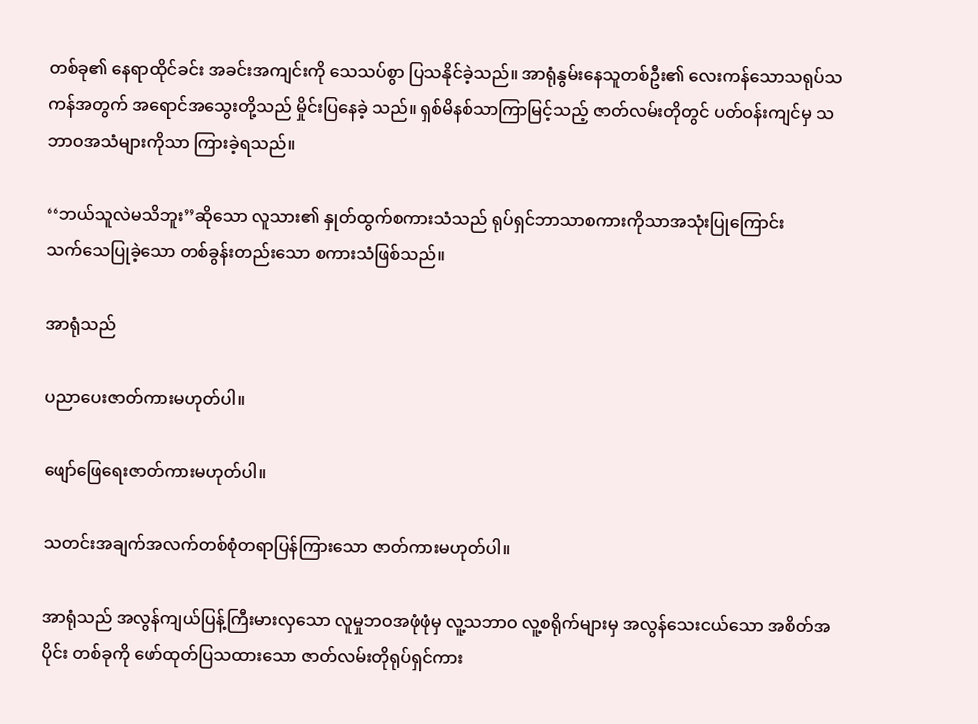တစ်ခု၏ ‌နေရာထိုင်ခင်း အခင်းအကျင်းကို ‌သေသပ်စွာ ပြသနိုင်ခဲ့သည်။ အာရုံနွမ်း‌နေသူတစ်ဦး၏ ‌လေးကန်‌သောသရုပ်သကန်အတွက် အ‌ရောင်အ‌သွေးတို့သည် မှိုင်းပြ‌နေခဲ့ သည်။ ရှစ်မိနစ်သာကြာမြင့်သည့် ဇာတ်လမ်းတိုတွင် ပတ်ဝန်းကျင်မှ သဘာဝအသံများကိုသာ ကြားခဲ့ရသည်။

‘‘ဘယ်သူလဲမသိဘူး’’ဆို‌သော လူသား၏ နှုတ်ထွက်စကားသံသည် ရုပ်ရှင်ဘာသာစကားကိုသာအသုံးပြု‌ကြောင်း သက်‌သေပြုခဲ့‌သော တစ်ခွန်းတည်း‌သော စကားသံဖြစ်သည်။

အာရုံသည်

ပညာ‌ပေးဇာတ်ကားမဟုတ်ပါ။

ဖျော်‌ဖြေ‌ရေးဇာတ်ကားမဟုတ်ပါ။

သတင်းအချက်အလက်တစ်စုံတရာပြန်ကြား‌သော ဇာတ်ကားမဟုတ်ပါ။

အာရုံသည် အလွန်ကျယ်ပြန့်ကြီးမားလှ‌သော လူမှုဘဝအဖုံဖုံမှ လူ့သဘာဝ လူ့စရိုက်များမှ အလွန်‌သေးငယ်‌သော အစိတ်အပိုင်း တစ်ခုကို ‌ဖော်ထုတ်ပြသထား‌သော ဇာတ်လမ်းတိုရုပ်ရှင်ကား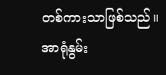တစ်ကားသာဖြစ်သည်။ အာရုံနွမ်း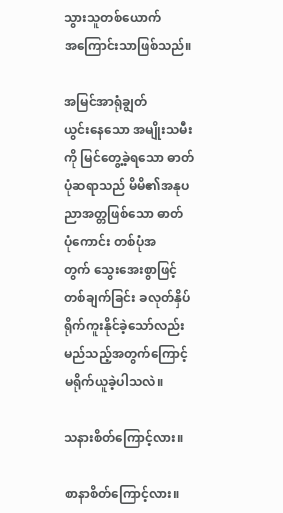သွားသူတစ်‌ယောက်အ‌ကြောင်းသာဖြစ်သည်။

အမြင်အာရုံချွတ်ယွင်း‌နေ‌သော အမျိုးသမီးကို မြင်‌တွေ့ခဲ့ရ‌သော ဓာတ်ပုံဆရာသည် မိမိ၏အနုပညာအတ္တဖြစ်‌သော ဓာတ်ပုံ‌ကောင်း တစ်ပုံအတွက် ‌သွေး‌အေးစွာဖြင့်တစ်ချက်ခြင်း ခလုတ်နှိပ်ရိုက်ကူးနိုင်ခဲ့‌သော်လည်း မည်သည့်အတွက်‌ကြောင့် မရိုက်ယူခဲ့ပါသလဲ။

သနားစိတ်‌ကြောင့်လား။

စာနာစိတ်‌ကြောင့်လား။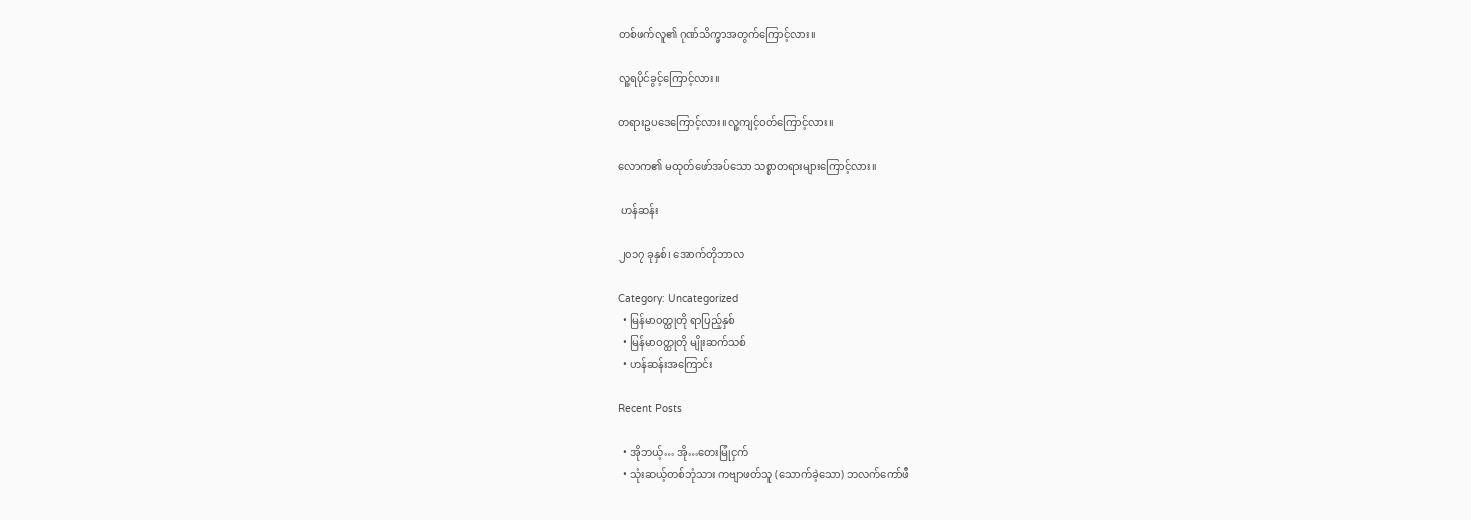တစ်ဖက်လူ၏ ဂုဏ်သိက္ခာအတွက်‌ကြောင့်လား။

လူ့ရပိုင်ခွင့်‌ကြောင့်လား။

တရားဥပ‌ဒေ‌ကြောင့်လား။လူ့ကျင့်ဝတ်‌ကြောင့်လား။

လောက၏ မထုတ်‌ဖော်အပ်‌သော သစ္စာတရားများ‌ကြောင့်လား။

 ဟန်ဆန်း

၂၀၁၇ ခုနှစ်၊ အောက်တိုဘာလ

Category: Uncategorized
  • မြန်မာ၀တ္ထုတို ရာပြည့်နှစ်
  • မြန်မာဝတ္ထုတို မျိုးဆက်သစ်
  • ဟန်ဆန်းအကြောင်း

Recent Posts

  • အိုဘယ့်… အို…တေးမြုံငှက်
  • သုံးဆယ့်တစ်ဘုံသား ကဗျာဖတ်သူ (သောက်ခဲ့သော) ဘလက်ကော်ဖီ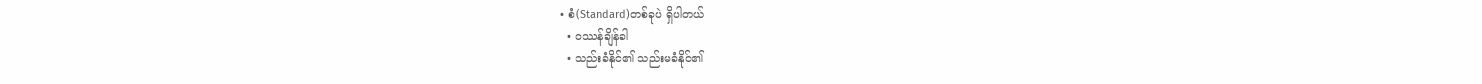• စံ(Standard)တစ်ခုပဲ ရှိပါတယ်
  • ၀ဿန်ချိန်ခါ
  • သည်းခံနိုင်၏ သည်းမခံနိုင်၏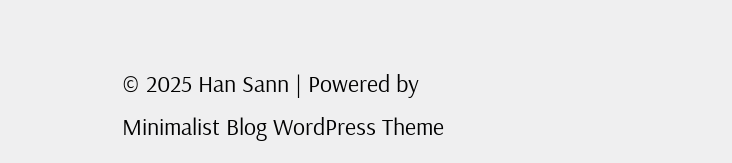© 2025 Han Sann | Powered by Minimalist Blog WordPress Theme